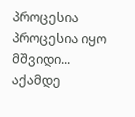პროცესია
პროცესია იყო მშვიდი... აქამდე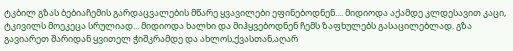ტკბილ გზას ბებიაჩემის გარდაცვალების მწარე ყვავილები ეფინებოდნენ.... მიდიოდა აქამდე კლდესავით კაცი, ტკივილს მოეკეცა სრულიად... მიდიოდა ხალხი და მიჰყვებოდნენ ჩემს ზაფხულებს გასაცილებლად. გზა გავიარეთ შარიდან ყვითელ ჭიშკრამდე და ახლოს,ქვასთან,აღარ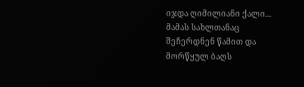იჯდა ღიმილიანი ქალი... მამას სახლთანაც შეჩერდნენ წამით და მორწყულ ბაღს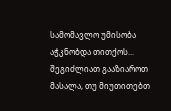სამომავლო უმისობა აჭკნობდა თითქოს...
შეგიძლიათ გააზიაროთ მასალა, თუ მიუთითებთ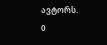ავტორს.
0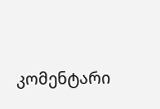კომენტარი